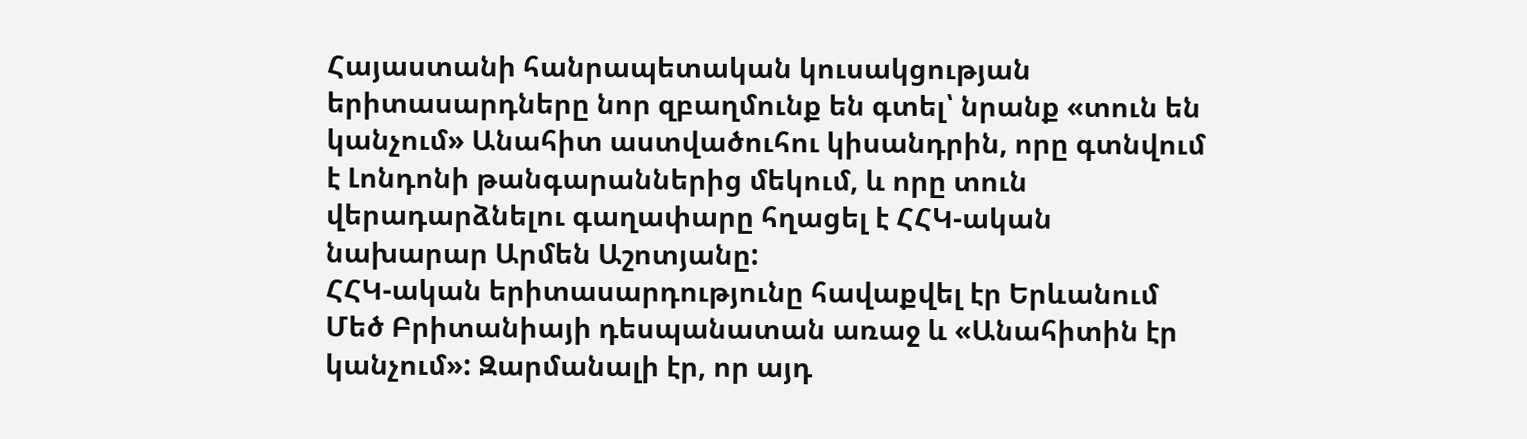Հայաստանի հանրապետական կուսակցության երիտասարդները նոր զբաղմունք են գտել՝ նրանք «տուն են կանչում» Անահիտ աստվածուհու կիսանդրին, որը գտնվում է Լոնդոնի թանգարաններից մեկում, և որը տուն վերադարձնելու գաղափարը հղացել է ՀՀԿ-ական նախարար Արմեն Աշոտյանը:
ՀՀԿ-ական երիտասարդությունը հավաքվել էր Երևանում Մեծ Բրիտանիայի դեսպանատան առաջ և «Անահիտին էր կանչում»: Զարմանալի էր, որ այդ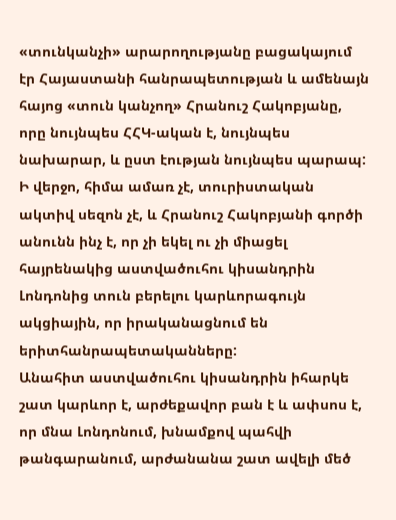«տունկանչի» արարողությանը բացակայում էր Հայաստանի հանրապետության և ամենայն հայոց «տուն կանչող» Հրանուշ Հակոբյանը, որը նույնպես ՀՀԿ-ական է, նույնպես նախարար, և ըստ էության նույնպես պարապ: Ի վերջո, հիմա ամառ չէ, տուրիստական ակտիվ սեզոն չէ, և Հրանուշ Հակոբյանի գործի անունն ինչ է, որ չի եկել ու չի միացել հայրենակից աստվածուհու կիսանդրին Լոնդոնից տուն բերելու կարևորագույն ակցիային, որ իրականացնում են երիտհանրապետականները:
Անահիտ աստվածուհու կիսանդրին իհարկե շատ կարևոր է, արժեքավոր բան է և ափսոս է, որ մնա Լոնդոնում, խնամքով պահվի թանգարանում, արժանանա շատ ավելի մեծ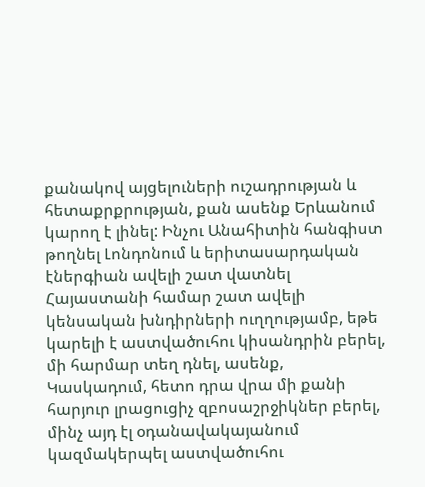քանակով այցելուների ուշադրության և հետաքրքրության, քան ասենք Երևանում կարող է լինել: Ինչու Անահիտին հանգիստ թողնել Լոնդոնում և երիտասարդական էներգիան ավելի շատ վատնել Հայաստանի համար շատ ավելի կենսական խնդիրների ուղղությամբ, եթե կարելի է աստվածուհու կիսանդրին բերել, մի հարմար տեղ դնել, ասենք, Կասկադում, հետո դրա վրա մի քանի հարյուր լրացուցիչ զբոսաշրջիկներ բերել, մինչ այդ էլ օդանավակայանում կազմակերպել աստվածուհու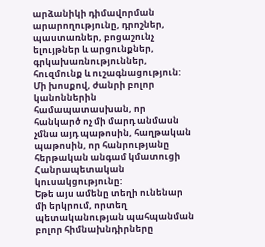արձանիկի դիմավորման արարողությունը, դրոշներ, պաստառներ, բոցաշունչ ելույթներ և արցունքներ, գրկախառնություններ, հուզմունք և ուշագնացություն: Մի խոսքով, ժանրի բոլոր կանոններին համապատասխան, որ հանկարծ ոչ մի մարդ անմասն չմնա այդ պաթոսին, հաղթական պաթոսին, որ հանրությանը հերթական անգամ կմատուցի Հանրապետական կուսակցությունը:
Եթե այս ամենը տեղի ունենար մի երկրում, որտեղ պետականության պահպանման բոլոր հիմնախնդիրները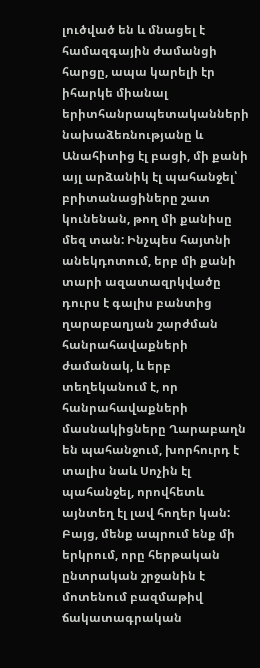լուծված են և մնացել է համազգային ժամանցի հարցը, ապա կարելի էր իհարկե միանալ երիտհանրապետականների նախաձեռնությանը և Անահիտից էլ բացի, մի քանի այլ արձանիկ էլ պահանջել՝ բրիտանացիները շատ կունենան, թող մի քանիսը մեզ տան: Ինչպես հայտնի անեկդոտում, երբ մի քանի տարի ազատազրկվածը դուրս է գալիս բանտից ղարաբաղյան շարժման հանրահավաքների ժամանակ, և երբ տեղեկանում է, որ հանրահավաքների մասնակիցները Ղարաբաղն են պահանջում, խորհուրդ է տալիս նաև Սոչին էլ պահանջել, որովհետև այնտեղ էլ լավ հողեր կան: Բայց, մենք ապրում ենք մի երկրում, որը հերթական ընտրական շրջանին է մոտենում բազմաթիվ ճակատագրական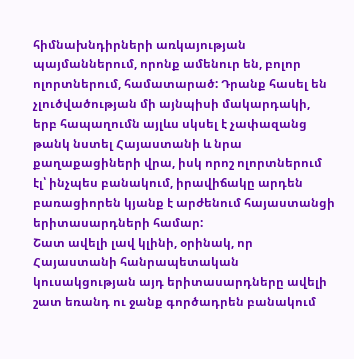հիմնախնդիրների առկայության պայմաններում, որոնք ամենուր են, բոլոր ոլորտներում, համատարած: Դրանք հասել են չլուծվածության մի այնպիսի մակարդակի, երբ հապաղումն այլևս սկսել է չափազանց թանկ նստել Հայաստանի և նրա քաղաքացիների վրա, իսկ որոշ ոլորտներում էլ՝ ինչպես բանակում, իրավիճակը արդեն բառացիորեն կյանք է արժենում հայաստանցի երիտասարդների համար:
Շատ ավելի լավ կլինի, օրինակ, որ Հայաստանի հանրապետական կուսակցության այդ երիտասարդները ավելի շատ եռանդ ու ջանք գործադրեն բանակում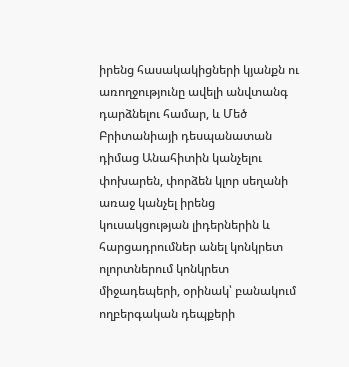իրենց հասակակիցների կյանքն ու առողջությունը ավելի անվտանգ դարձնելու համար, և Մեծ Բրիտանիայի դեսպանատան դիմաց Անահիտին կանչելու փոխարեն, փորձեն կլոր սեղանի առաջ կանչել իրենց կուսակցության լիդերներին և հարցադրումներ անել կոնկրետ ոլորտներում կոնկրետ միջադեպերի, օրինակ՝ բանակում ողբերգական դեպքերի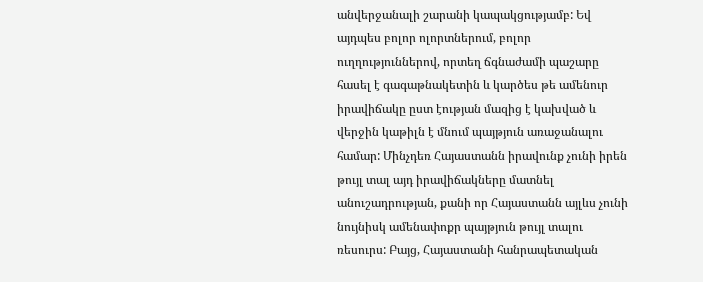անվերջանալի շարանի կապակցությամբ: Եվ այդպես բոլոր ոլորտներում, բոլոր ուղղություններով, որտեղ ճգնաժամի պաշարը հասել է գագաթնակետին և կարծես թե ամենուր իրավիճակը ըստ էության մազից է կախված և վերջին կաթիլն է մնում պայթյուն առաջանալու համար: Մինչդեռ Հայաստանն իրավունք չունի իրեն թույլ տալ այդ իրավիճակները մատնել անուշադրության, քանի որ Հայաստանն այլևս չունի նույնիսկ ամենափոքր պայթյուն թույլ տալու ռեսուրս: Բայց, Հայաստանի հանրապետական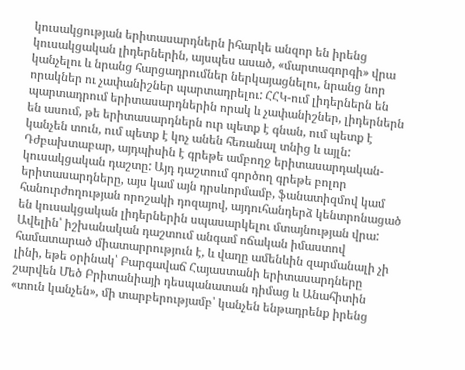կուսակցության երիտասարդներն իհարկե անզոր են իրենց կուսակցական լիդերներին, այսպես ասած, «մարտագորգի» վրա կանչելու և նրանց հարցադրումներ ներկայացնելու, նրանց նոր որակներ ու չափանիշներ պարտադրելու: ՀՀԿ-ում լիդերներն են պարտադրում երիտասարդներին որակ և չափանիշներ, լիդերներն են ասում, թե երիտասարդներն ուր պետք է գնան, ում պետք է կանչեն տուն, ում պետք է կոչ անեն հեռանալ տնից և այլն:
Դժբախտաբար, այդպիսին է գրեթե ամբողջ երիտասարդական-կուսակցական դաշտը: Այդ դաշտում գործող գրեթե բոլոր երիտասարդները, այս կամ այն դրսևորմամբ, ֆանատիզմով կամ հանուրժողության որոշակի դոզայով, այդուհանդերձ կենտրոնացած են կուսակցական լիդերներին սպասարկելու մտայնության վրա: Ավելին՝ իշխանական դաշտում անգամ ոճական իմաստով համատարած միատարրություն է, և վաղը ամենևին զարմանալի չի լինի, եթե օրինակ՝ Բարգավաճ Հայաստանի երիտասարդները շարվեն Մեծ Բրիտանիայի դեսպանատան դիմաց և Անահիտին «տուն կանչեն», մի տարբերությամբ՝ կանչեն ենթադրենք իրենց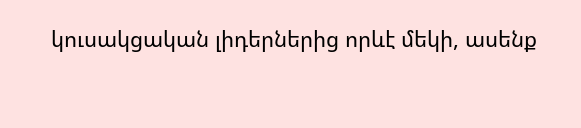կուսակցական լիդերներից որևէ մեկի, ասենք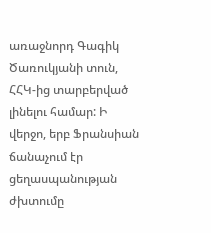առաջնորդ Գագիկ Ծառուկյանի տուն, ՀՀԿ-ից տարբերված լինելու համար: Ի վերջո, երբ Ֆրանսիան ճանաչում էր ցեղասպանության ժխտումը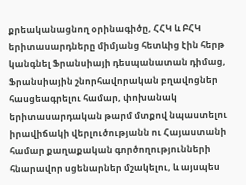քրեականացնող օրինագիծը, ՀՀԿ և ԲՀԿ երիտասարդները միմյանց հետևից էին հերթ կանգնել Ֆրանսիայի դեսպանատան դիմաց, Ֆրանսիային շնորհավորական բղավոցներ հասցեագրելու համար, փոխանակ երիտասարդական թարմ մտքով նպաստելու իրավիճակի վերլուծությանն ու Հայաստանի համար քաղաքական գործողությունների հնարավոր սցենարներ մշակելու, և այսպես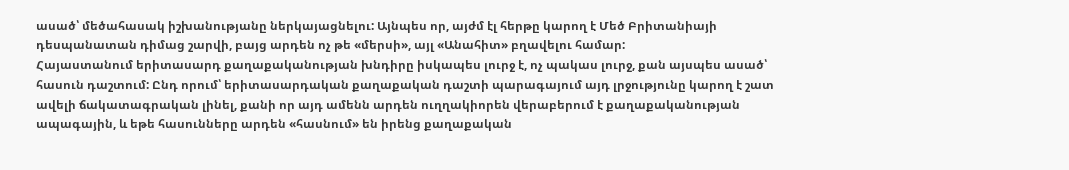ասած՝ մեծահասակ իշխանությանը ներկայացնելու: Այնպես որ, այժմ էլ հերթը կարող է Մեծ Բրիտանիայի դեսպանատան դիմաց շարվի, բայց արդեն ոչ թե «մերսի», այլ «Անահիտ» բղավելու համար:
Հայաստանում երիտասարդ քաղաքականության խնդիրը իսկապես լուրջ է, ոչ պակաս լուրջ, քան այսպես ասած՝ հասուն դաշտում: Ընդ որում՝ երիտասարդական քաղաքական դաշտի պարագայում այդ լրջությունը կարող է շատ ավելի ճակատագրական լինել, քանի որ այդ ամենն արդեն ուղղակիորեն վերաբերում է քաղաքականության ապագային, և եթե հասունները արդեն «հասնում» են իրենց քաղաքական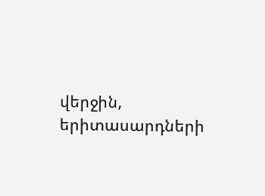վերջին, երիտասարդների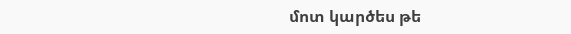մոտ կարծես թե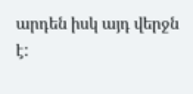արդեն իսկ այդ վերջն է: